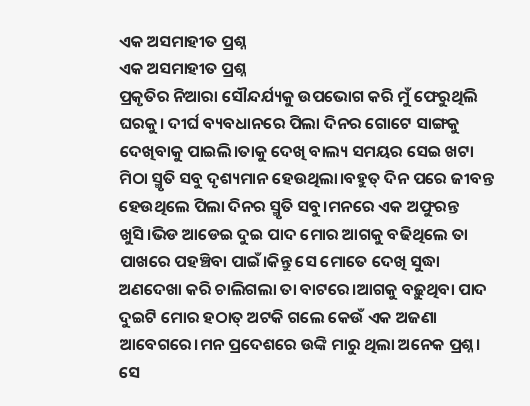ଏକ ଅସମାହୀତ ପ୍ରଶ୍ନ
ଏକ ଅସମାହୀତ ପ୍ରଶ୍ନ
ପ୍ରକୃତିର ନିଆରା ସୌନ୍ଦର୍ଯ୍ୟକୁ ଉପଭୋଗ କରି ମୁଁ ଫେରୁଥିଲି ଘରକୁ। ଦୀର୍ଘ ବ୍ୟବଧାନରେ ପିଲା ଦିନର ଗୋଟେ ସାଙ୍ଗକୁ ଦେଖିବାକୁ ପାଇଲି।ତାକୁ ଦେଖି ବାଲ୍ୟ ସମୟର ସେଇ ଖଟା ମିଠା ସ୍ମୃତି ସବୁ ଦୃଶ୍ୟମାନ ହେଉଥିଲା।ବହୁତ୍ ଦିନ ପରେ ଜୀବନ୍ତ ହେଉଥିଲେ ପିଲା ଦିନର ସ୍ମୃତି ସବୁ।ମନରେ ଏକ ଅଫୁରନ୍ତ ଖୁସି।ଭିଡ ଆଡେଇ ଦୁଇ ପାଦ ମୋର ଆଗକୁ ବଢିଥିଲେ ତା ପାଖରେ ପହଞ୍ଚିବା ପାଇଁ।କିନ୍ତୁ ସେ ମୋତେ ଦେଖି ସୁଦ୍ଧା ଅଣଦେଖା କରି ଚାଲିଗଲା ତା ବାଟରେ।ଆଗକୁ ବଢ଼ୁଥିବା ପାଦ ଦୁଇଟି ମୋର ହଠାତ୍ ଅଟକି ଗଲେ କେଉଁ ଏକ ଅଜଣା ଆବେଗରେ।ମନ ପ୍ରଦେଶରେ ଉଙ୍କି ମାରୁ ଥିଲା ଅନେକ ପ୍ରଶ୍ନ।
ସେ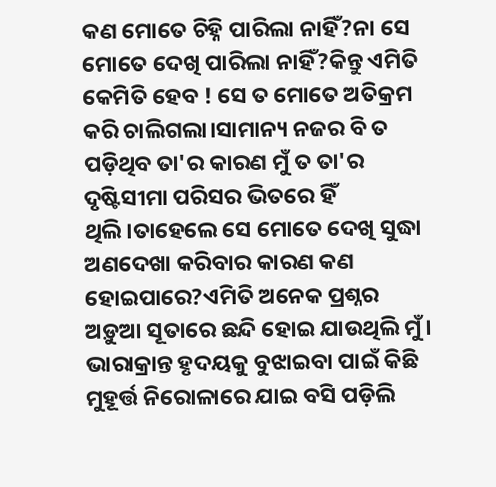କଣ ମୋତେ ଚିହ୍ନି ପାରିଲା ନାହିଁ?ନା ସେ ମୋତେ ଦେଖି ପାରିଲା ନାହିଁ?କିନ୍ତୁ ଏମିତି କେମିତି ହେବ ! ସେ ତ ମୋତେ ଅତିକ୍ରମ କରି ଚାଲିଗଲା।ସାମାନ୍ୟ ନଜର ବି ତ ପଡ଼ିଥିବ ତା'ର କାରଣ ମୁଁ ତ ତା'ର ଦୃଷ୍ଟିସୀମା ପରିସର ଭିତରେ ହିଁ ଥିଲି।ତାହେଲେ ସେ ମୋତେ ଦେଖି ସୁଦ୍ଧା ଅଣଦେଖା କରିବାର କାରଣ କଣ ହୋଇପାରେ?ଏମିତି ଅନେକ ପ୍ରଶ୍ନର ଅଡ଼ୁଆ ସୂତାରେ ଛନ୍ଦି ହୋଇ ଯାଉଥିଲି ମୁଁ।
ଭାରାକ୍ରାନ୍ତ ହୃଦୟକୁ ବୁଝାଇବା ପାଇଁ କିଛି ମୁହୂର୍ତ୍ତ ନିରୋଳାରେ ଯାଇ ବସି ପଡ଼ିଲି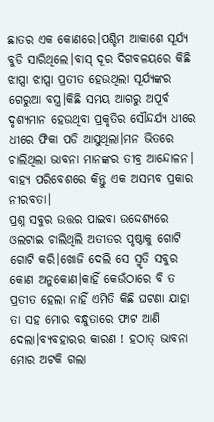ଛାତର ଏକ କୋଣରେ।ପଶ୍ଚିମ ଆକାଶେ ସୂର୍ଯ୍ୟ ବୁଡି ସାରିଥିଲେ।ବାସ୍ ଦୂର ଦିଗବଳୟରେ କିଛି ଝାପ୍ସା ଝାପ୍ସା ପ୍ରତୀତ ହେଉଥିଲା ସୂର୍ଯ୍ୟଙ୍କର ଗେରୁଆ ବସ୍ତ୍ର।କିଛି ସମୟ ଆଗରୁ ଅପୂର୍ବ ଦୃଶ୍ୟମାନ ହେଉଥିବା ପ୍ରକୃତିର ସୌନ୍ଦର୍ଯ୍ୟ ଧୀରେ ଧୀରେ ଫିକା ପଡି ଆସୁଥିଲା।ମନ ଭିତରେ ଚାଲିଥିଲା ଭାବନା ମାନଙ୍କର ତୀବ୍ର ଆନ୍ଦୋଳନ। ବାହ୍ୟ ପରିବେଶରେ କିନ୍ତୁ ଏକ ଅସମ୍ଭବ ପ୍ରକାର ନୀରବତା।
ପ୍ରଶ୍ନ ସବୁର ଉତ୍ତର ପାଇବା ଉଦ୍ଦେଶ୍ୟରେ ଓଲଟାଇ ଚାଲିଥିଲି ଅତୀତର ପୃଷ୍ଠାକୁ ଗୋଟି ଗୋଟି କରି।ଖୋଜି ଦେଲି ସେ ସ୍ମୃତି ସବୁର କୋଣ ଅନୁକୋଣ।କାହିଁ କେଉଁଠାରେ ବି ତ ପ୍ରତୀତ ହେଲା ନାହିଁ ଏମିତି କିଛି ଘଟଣା ଯାହା ତା ସହ ମୋର ବନ୍ଧୁତାରେ ଫାଟ ଆଣି ଦେଲା।ବ୍ୟବହାରର କାରଣ ! ହଠାତ୍ ଭାବନା ମୋର ଅଟକି ଗଲା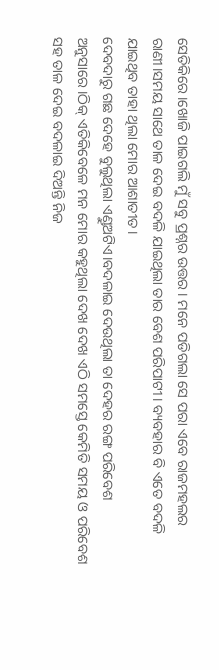ସେତିକିରେ।ଖୋଜି ପାଇଗଲି ମୁଁ ସବୁ ପ୍ରଶ୍ନର ଉତ୍ତର। ମନେ ପଡିଗଲା ସେ ପରା ଏବେ ରାଜମହଲର ରାଣୀ।ସମୟ ସାଥେ ତାଳ ଦେଇ ବଦଳି ଯାଇଥିଲା ତାର ବେଶ ପରିପାଟୀ। ବ୍ୟବହାର ବି ଏତେ ବଦଳି ଯାଇଥିବ ତାହା ଥିଲା ମୋର ଆଶାତୀତ।
ଦେବଦାରୁ ଗଛ ଦେହେ ବୁଲୁଥିଲା ଏଣ୍ଡୁଅଟିଏ।ବଦଳାଇ ଦେଉଥିଲା ତା ଦେହର ରଙ୍ଗ ପରିବେଶ ଅନୁସାରେ।ଠିକ୍ ଏତିକିବେଳେ ମନ ମୋର କହୁଥିଲା ଦେଖ ଦେଖ ଏଠି ସମସ୍ତେ କେମିତି ସମୟ ଓ ପରିବେଶ ସହ ତାଳ ଦେଇ ବଦଳାଇ ଦିଅନ୍ତି ନିଜ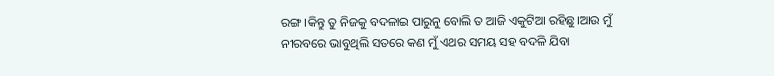ରଙ୍ଗ।କିନ୍ତୁ ତୁ ନିଜକୁ ବଦଳାଇ ପାରୁନୁ ବୋଲି ତ ଆଜି ଏକୁଟିଆ ରହିଛୁ।ଆଉ ମୁଁ ନୀରବରେ ଭାବୁଥିଲି ସତରେ କଣ ମୁଁ ଏଥର ସମୟ ସହ ବଦଳି ଯିବା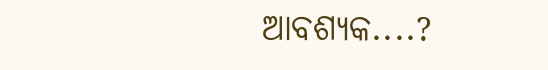ଆବଶ୍ୟକ....?